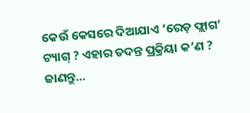କେଉଁ କେସରେ ଦିଆଯାଏ ‘ରେଡ଼ ଫ୍ଲାଗ’ ଟ୍ୟାଗ୍ ? ଏହାର ତଦନ୍ତ ପ୍ରକ୍ରିୟା କ’ଣ ? ଜାଣନ୍ତୁ…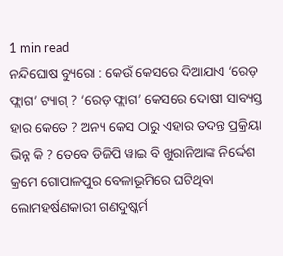1 min read
ନନ୍ଦିଘୋଷ ବ୍ୟୁରୋ : କେଉଁ କେସରେ ଦିଆଯାଏ ‘ରେଡ଼ ଫ୍ଲାଗ’ ଟ୍ୟାଗ୍ ? ‘ରେଡ଼ ଫ୍ଲାଗ’ କେସରେ ଦୋଷୀ ସାବ୍ୟସ୍ତ ହାର କେତେ ? ଅନ୍ୟ କେସ ଠାରୁ ଏହାର ତଦନ୍ତ ପ୍ରକ୍ରିୟା ଭିନ୍ନ କି ? ତେବେ ଡିଜିପି ୱାଇ ବି ଖୁରାନିଆଙ୍କ ନିର୍ଦ୍ଦେଶ କ୍ରମେ ଗୋପାଳପୁର ବେଳାଭୂମିରେ ଘଟିଥିବା ଲୋମହର୍ଷଣକାରୀ ଗଣଦୁଷ୍କର୍ମ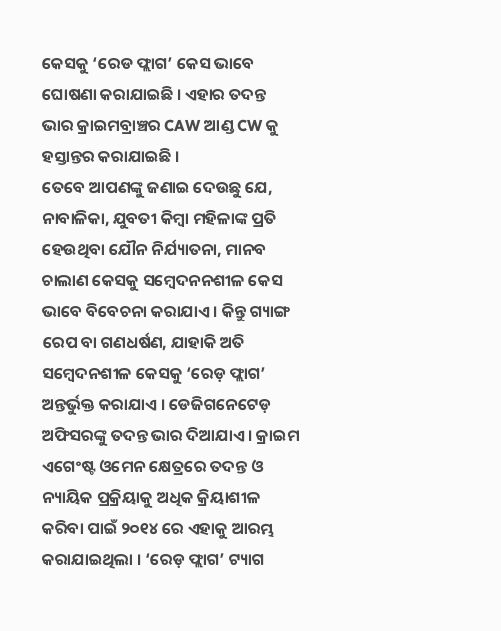କେସକୁ ‘ରେଡ ଫ୍ଲାଗ’ କେସ ଭାବେ ଘୋଷଣା କରାଯାଇଛି । ଏହାର ତଦନ୍ତ ଭାର କ୍ରାଇମବ୍ରାଞ୍ଚର CAW ଆଣ୍ଡ CW କୁ ହସ୍ତାନ୍ତର କରାଯାଇଛି ।
ତେବେ ଆପଣଙ୍କୁ ଜଣାଇ ଦେଉଛୁ ଯେ, ନାବାଳିକା, ଯୁବତୀ କିମ୍ୱା ମହିଳାଙ୍କ ପ୍ରତି ହେଉଥିବା ଯୌନ ନିର୍ଯ୍ୟାତନା, ମାନବ ଚାଲାଣ କେସକୁ ସମ୍ବେଦନନଶୀଳ କେସ ଭାବେ ବିବେଚନା କରାଯାଏ । କିନ୍ତୁ ଗ୍ୟାଙ୍ଗ ରେପ ବା ଗଣଧର୍ଷଣ, ଯାହାକି ଅତି ସମ୍ବେଦନଶୀଳ କେସକୁ ‘ରେଡ଼ ଫ୍ଲାଗ’ ଅନ୍ତର୍ଭୁକ୍ତ କରାଯାଏ । ଡେଜିଗନେଟେଡ଼ ଅଫିସରଙ୍କୁ ତଦନ୍ତ ଭାର ଦିଆଯାଏ । କ୍ରାଇମ ଏଗେଂଷ୍ଟ ଓମେନ କ୍ଷେତ୍ରରେ ତଦନ୍ତ ଓ ନ୍ୟାୟିକ ପ୍ରକ୍ରିୟାକୁ ଅଧିକ କ୍ରିୟାଶୀଳ କରିବା ପାଇଁ ୨୦୧୪ ରେ ଏହାକୁ ଆରମ୍ଭ କରାଯାଇଥିଲା । ‘ରେଡ଼ ଫ୍ଲାଗ’ ଟ୍ୟାଗ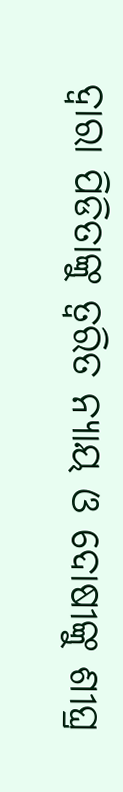ଦ୍ୱାରା ପିଡିତାଙ୍କୁ ତ୍ୱରିତ ନ୍ୟାୟ ଓ ଦୋଷୀଙ୍କୁ ଶୀଘ୍ର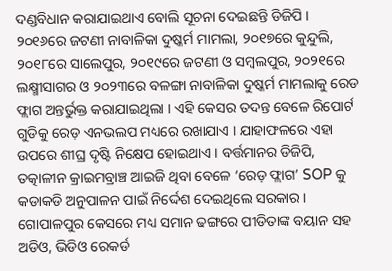ଦଣ୍ଡବିଧାନ କରାଯାଇଥାଏ ବୋଲି ସୂଚନା ଦେଇଛନ୍ତି ଡିଜିପି ।
୨୦୧୬ରେ ଜଟଣୀ ନାବାଳିକା ଦୁଷ୍କର୍ମ ମାମଲା, ୨୦୧୭ରେ କୁନ୍ଦୁଲି, ୨୦୧୮ରେ ସାଲେପୁର, ୨୦୧୯ରେ ଜଟଣୀ ଓ ସମ୍ବଲପୁର, ୨୦୨୧ରେ ଲକ୍ଷ୍ମୀସାଗର ଓ ୨୦୨୩ରେ ବଳଙ୍ଗା ନାବାଳିକା ଦୁଷ୍କର୍ମ ମାମଲାକୁ ରେଡ ଫ୍ଲାଗ ଅନ୍ତର୍ଭୁକ୍ତ କରାଯାଇଥିଲା । ଏହି କେସର ତଦନ୍ତ ବେଳେ ରିପୋର୍ଟ ଗୁଡିକୁ ରେଡ଼ ଏନଭଲପ ମଧ୍ୟରେ ରଖାଯାଏ । ଯାହାଫଳରେ ଏହା ଉପରେ ଶୀଘ୍ର ଦୃଷ୍ଟି ନିକ୍ଷେପ ହୋଇଥାଏ । ବର୍ତ୍ତମାନର ଡିଜିପି, ତତ୍କାଳୀନ କ୍ରାଇମବ୍ରାଞ୍ଚ ଆଇଜି ଥିବା ବେଳେ ‘ରେଡ଼ ଫ୍ଲାଗ’ SOP କୁ କଡାକଡି ଅନୁପାଳନ ପାଇଁ ନିର୍ଦ୍ଦେଶ ଦେଇଥିଲେ ସରକାର ।
ଗୋପାଳପୁର କେସରେ ମଧ୍ୟ ସମାନ ଢଙ୍ଗରେ ପୀଡିତାଙ୍କ ବୟାନ ସହ ଅଡିଓ, ଭିଡିଓ ରେକର୍ଡ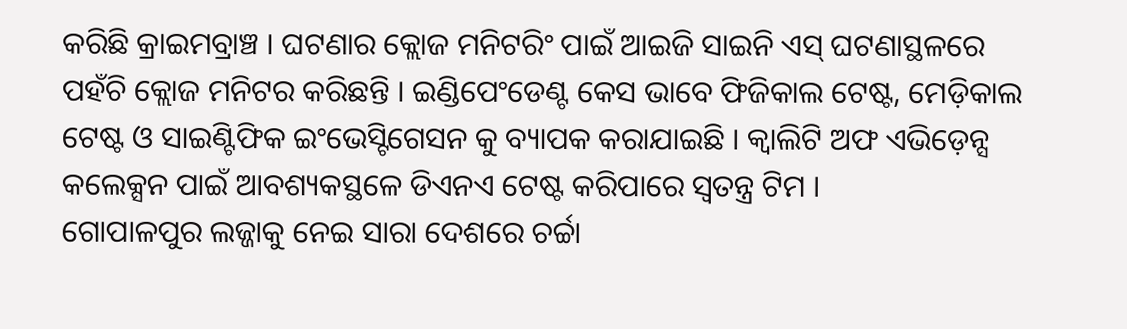କରିଛି କ୍ରାଇମବ୍ରାଞ୍ଚ । ଘଟଣାର କ୍ଲୋଜ ମନିଟରିଂ ପାଇଁ ଆଇଜି ସାଇନି ଏସ୍ ଘଟଣାସ୍ଥଳରେ ପହଁଚି କ୍ଲୋଜ ମନିଟର କରିଛନ୍ତି । ଇଣ୍ଡିପେଂଡେଣ୍ଟ କେସ ଭାବେ ଫିଜିକାଲ ଟେଷ୍ଟ, ମେଡ଼ିକାଲ ଟେଷ୍ଟ ଓ ସାଇଣ୍ଟିଫିକ ଇଂଭେସ୍ଟିଗେସନ କୁ ବ୍ୟାପକ କରାଯାଇଛି । କ୍ବାଲିଟି ଅଫ ଏଭିଡ଼େନ୍ସ କଲେକ୍ସନ ପାଇଁ ଆବଶ୍ୟକସ୍ଥଳେ ଡିଏନଏ ଟେଷ୍ଟ କରିପାରେ ସ୍ୱତନ୍ତ୍ର ଟିମ ।
ଗୋପାଳପୁର ଲଜ୍ଜାକୁ ନେଇ ସାରା ଦେଶରେ ଚର୍ଚ୍ଚା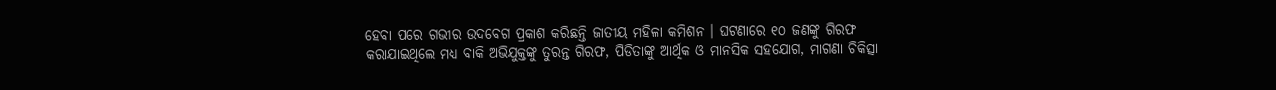ହେବା ପରେ ଗଭୀର ଉଦବେଗ ପ୍ରକାଶ କରିଛନ୍ତି ଜାତୀୟ ମହିଳା କମିଶନ । ଘଟଣାରେ ୧୦ ଜଣଙ୍କୁ ଗିରଫ କରାଯାଇଥିଲେ ମଧ୍ୟ ବାକି ଅଭିଯୁକ୍ତଙ୍କୁ ତୁରନ୍ତ ଗିରଫ, ପିଡିତାଙ୍କୁ ଆର୍ଥିକ ଓ ମାନସିକ ସହଯୋଗ, ମାଗଣା ଚିକିତ୍ସା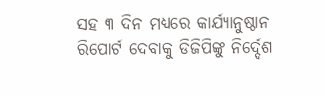ସହ ୩ ଦିନ ମଧ୍ୟରେ କାର୍ଯ୍ୟାନୁଷ୍ଠାନ ରିପୋର୍ଟ ଦେବାକୁ ଡିଜିପିଙ୍କୁ ନିର୍ଦ୍ଦେଶ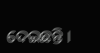ଦେଇଛନ୍ତି ।